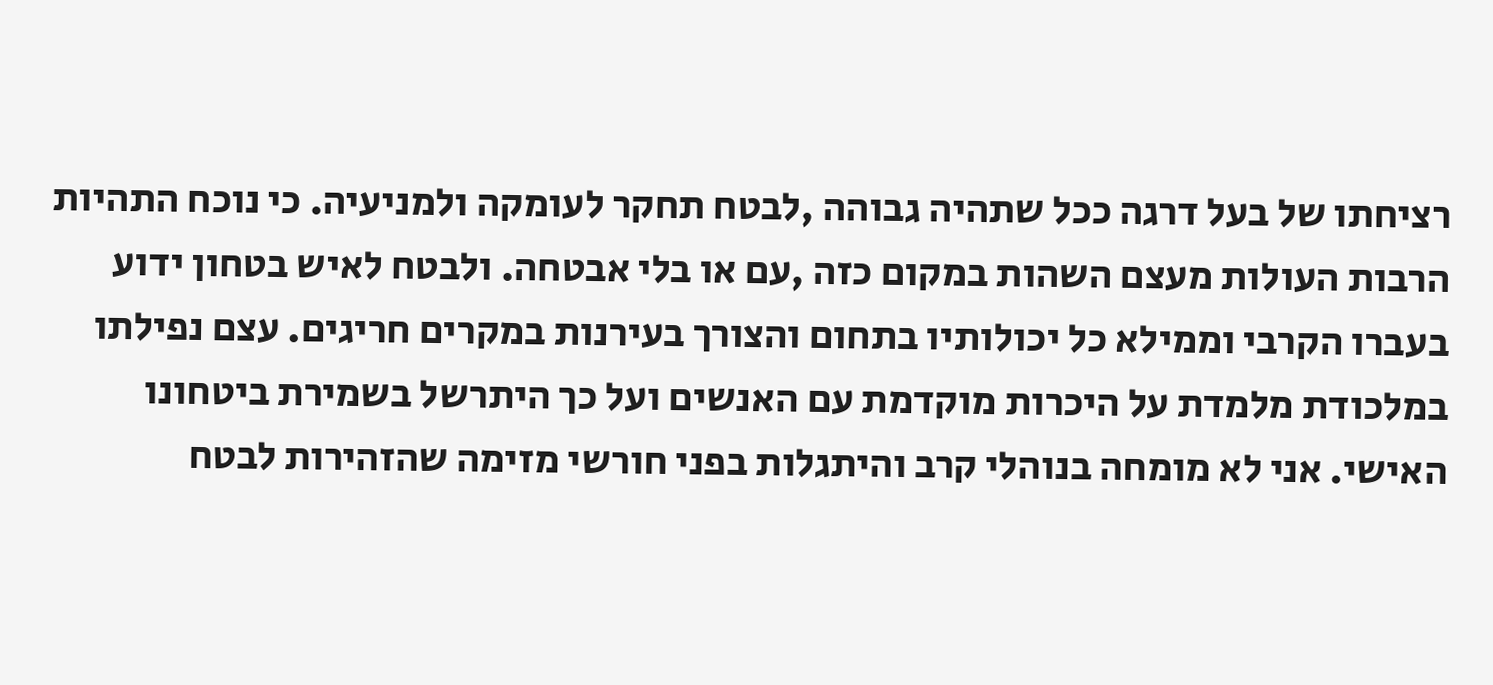רציחתו של בעל דרגה ככל שתהיה גבוהה ,לבטח תחקר לעומקה ולמניעיה. כי נוכח התהיות הרבות העולות מעצם השהות במקום כזה ,עם או בלי אבטחה. ולבטח לאיש בטחון ידוע בעברו הקרבי וממילא כל יכולותיו בתחום והצורך בעירנות במקרים חריגים. עצם נפילתו במלכודת מלמדת על היכרות מוקדמת עם האנשים ועל כך היתרשל בשמירת ביטחונו האישי. אני לא מומחה בנוהלי קרב והיתגלות בפני חורשי מזימה שהזהירות לבטח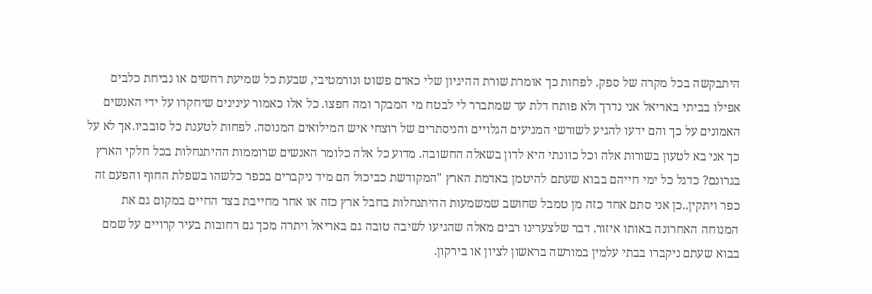היתבקשה בכל מקרה של ספק. לפחות כך אומרת שורת ההיגיון שלי כאדם פשוט ונורמטיבי, שבעת כל שמיעת רחשים או נביחת כלבים אפילו בביתי באריאל אני נדרך ולא פותח דלת עד שמתברר לי לבטח מי המבקר ומה חפצו. כל אלו כאמור עינינים שיחקרו על ידי האנשים האמונים על כך והם ידעו להגיע לשורשי המניעים הגלויים והניסתרים של רוצחי איש המילואים המנוסה. לפחות לטענת כל סובביו.אך לא על כך אני בא לטעון בשורות אלה וכל כוונתי היא לדון בשאלה החשובה. מדוע כל אלה כלומר האנשים שרוממות ההיתנחלות בכל חלקי הארץ בגרונם? כדגל כל ימי חייהם בבוא שעתם להיטמן באדמת הארץ "המקודשת כביכול הם מיד ניקברים בכפר כלשהו בשפלת החוף והפעם זה כפר ויתקין..כן אני סתם אחד כזה מן טמבל שחושב שמשמעות ההיתנחלות בחבל ארץ כזה או אחר מחייבת בצד החיים במקום גם את המנוחה האחרונה באותו איזור. דבר שלצערינו רבים מאלה שהגיעו לשיבה טובה גם באריאל ויתרה מכך גם רחובות בעיר קרויים על שמם בבוא שעתם ניקברו בבתי עלמין במורשה בראשון לציון או בירקון.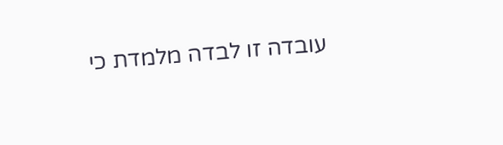עובדה זו לבדה מלמדת כי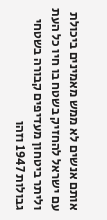אותם אנשים לא ממש מאמינים ביכולת עם ישראל להחזיק בשטח בו חיו כל העת וליתר ביטחון מעדיפים קבורה בשטחי גבולות 1947 וזהו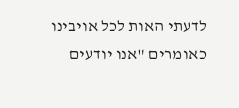לדעתי האות לכל אויבינו כאומרים "אנו יודעים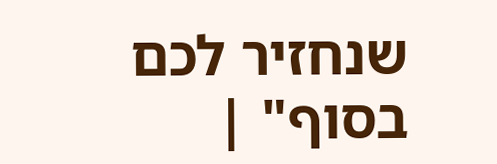שנחזיר לכם בסוף" |